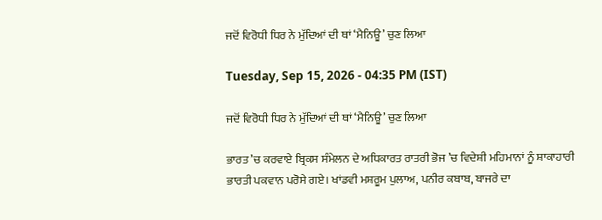ਜਦੋਂ ਵਿਰੋਧੀ ਧਿਰ ਨੇ ਮੁੱਦਿਆਂ ਦੀ ਥਾਂ ‘ਮੈਨਿਊ’ ਚੁਣ ਲਿਆ

Tuesday, Sep 15, 2026 - 04:35 PM (IST)

ਜਦੋਂ ਵਿਰੋਧੀ ਧਿਰ ਨੇ ਮੁੱਦਿਆਂ ਦੀ ਥਾਂ ‘ਮੈਨਿਊ’ ਚੁਣ ਲਿਆ

ਭਾਰਤ ’ਚ ਕਰਵਾਏ ਬ੍ਰਿਕਸ ਸੰਮੇਲਨ ਦੇ ਅਧਿਕਾਰਤ ਰਾਤਰੀ ਭੋਜ ’ਚ ਵਿਦੇਸ਼ੀ ਮਹਿਮਾਨਾਂ ਨੂੰ ਸ਼ਾਕਾਹਾਰੀ ਭਾਰਤੀ ਪਕਵਾਨ ਪਰੋਸੇ ਗਏ। ਖਾਂਡਵੀ ਮਸ਼ਰੂਮ ਪੁਲਾਅ, ਪਨੀਰ ਕਬਾਬ, ਬਾਜਰੇ ਦਾ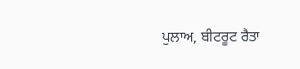ਪੁਲਾਅ, ਬੀਟਰੂਟ ਰੈਤਾ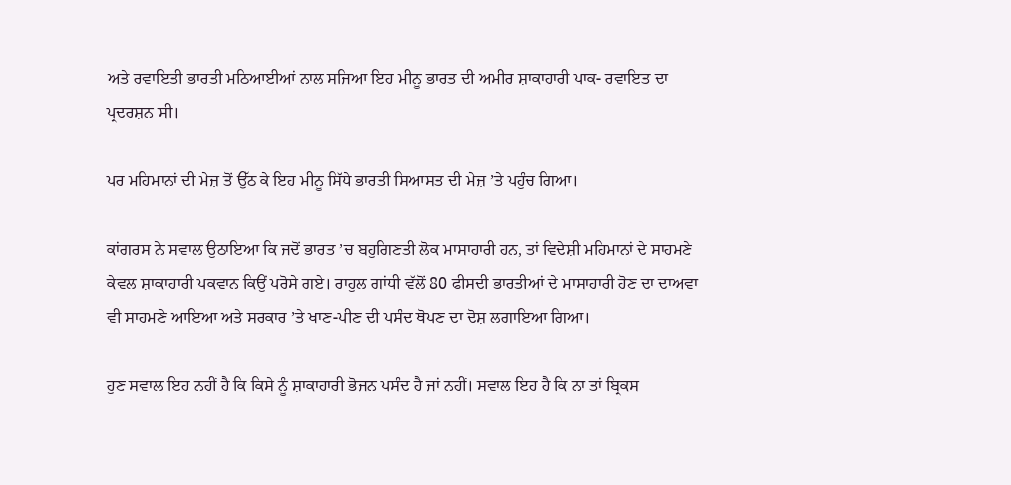ਅਤੇ ਰਵਾਇਤੀ ਭਾਰਤੀ ਮਠਿਆਈਆਂ ਨਾਲ ਸਜਿਆ ਇਹ ਮੀਨੂ ਭਾਰਤ ਦੀ ਅਮੀਰ ਸ਼ਾਕਾਹਾਰੀ ਪਾਕ- ਰਵਾਇਤ ਦਾ ਪ੍ਰਦਰਸ਼ਨ ਸੀ।

ਪਰ ਮਹਿਮਾਨਾਂ ਦੀ ਮੇਜ਼ ਤੋਂ ਉੱਠ ਕੇ ਇਹ ਮੀਨੂ ਸਿੱਧੇ ਭਾਰਤੀ ਸਿਆਸਤ ਦੀ ਮੇਜ਼ ’ਤੇ ਪਹੁੰਚ ਗਿਆ।

ਕਾਂਗਰਸ ਨੇ ਸਵਾਲ ਉਠਾਇਆ ਕਿ ਜਦੋਂ ਭਾਰਤ ’ਚ ਬਹੁਗਿਣਤੀ ਲੋਕ ਮਾਸਾਹਾਰੀ ਹਨ, ਤਾਂ ਵਿਦੇਸ਼ੀ ਮਹਿਮਾਨਾਂ ਦੇ ਸਾਹਮਣੇ ਕੇਵਲ ਸ਼ਾਕਾਹਾਰੀ ਪਕਵਾਨ ਕਿਉਂ ਪਰੋਸੇ ਗਏ। ਰਾਹੁਲ ਗਾਂਧੀ ਵੱਲੋਂ 80 ਫੀਸਦੀ ਭਾਰਤੀਆਂ ਦੇ ਮਾਸਾਹਾਰੀ ਹੋਣ ਦਾ ਦਾਅਵਾ ਵੀ ਸਾਹਮਣੇ ਆਇਆ ਅਤੇ ਸਰਕਾਰ ’ਤੇ ਖਾਣ-ਪੀਣ ਦੀ ਪਸੰਦ ਥੋਪਣ ਦਾ ਦੋਸ਼ ਲਗਾਇਆ ਗਿਆ।

ਹੁਣ ਸਵਾਲ ਇਹ ਨਹੀਂ ਹੈ ਕਿ ਕਿਸੇ ਨੂੰ ਸ਼ਾਕਾਹਾਰੀ ਭੋਜਨ ਪਸੰਦ ਹੈ ਜਾਂ ਨਹੀਂ। ਸਵਾਲ ਇਹ ਹੈ ਕਿ ਨਾ ਤਾਂ ਬ੍ਰਿਕਸ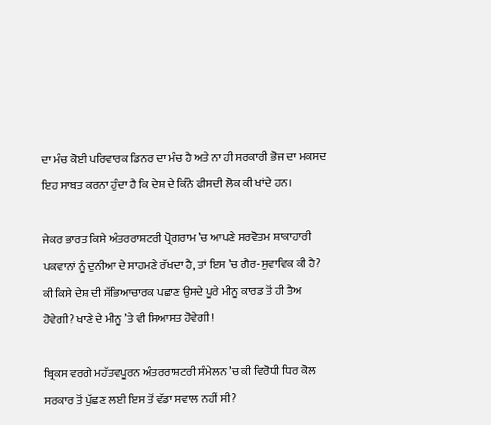ਦਾ ਮੰਚ ਕੋਈ ਪਰਿਵਾਰਕ ਡਿਨਰ ਦਾ ਮੰਚ ਹੈ ਅਤੇ ਨਾ ਹੀ ਸਰਕਾਰੀ ਭੋਜ ਦਾ ਮਕਸਦ ਇਹ ਸਾਬਤ ਕਰਨਾ ਹੁੰਦਾ ਹੈ ਕਿ ਦੇਸ਼ ਦੇ ਕਿੰਨੇ ਫੀਸਦੀ ਲੋਕ ਕੀ ਖਾਂਦੇ ਹਨ।

ਜੇਕਰ ਭਾਰਤ ਕਿਸੇ ਅੰਤਰਰਾਸ਼ਟਰੀ ਪ੍ਰੋਗਰਾਮ ’ਚ ਆਪਣੇ ਸਰਵੋਤਮ ਸ਼ਾਕਾਹਾਰੀ ਪਕਵਾਨਾਂ ਨੂੰ ਦੁਨੀਆ ਦੇ ਸਾਹਮਣੇ ਰੱਖਦਾ ਹੈ, ਤਾਂ ਇਸ ’ਚ ਗੈਰ-ਸੁਵਾਵਿਕ ਕੀ ਹੈ? ਕੀ ਕਿਸੇ ਦੇਸ਼ ਦੀ ਸੱਭਿਆਚਾਰਕ ਪਛਾਣ ਉਸਦੇ ਪੂਰੇ ਮੀਨੂ ਕਾਰਡ ਤੋਂ ਹੀ ਤੈਅ ਹੋਵੇਗੀ? ਖਾਣੇ ਦੇ ਮੀਨੂ ’ਤੇ ਵੀ ਸਿਆਸਤ ਹੋਵੇਗੀ!

ਬ੍ਰਿਕਸ ਵਰਗੇ ਮਹੱਤਵਪੂਰਨ ਅੰਤਰਰਾਸ਼ਟਰੀ ਸੰਮੇਲਨ ’ਚ ਕੀ ਵਿਰੋਧੀ ਧਿਰ ਕੋਲ ਸਰਕਾਰ ਤੋਂ ਪੁੱਛਣ ਲਈ ਇਸ ਤੋਂ ਵੱਡਾ ਸਵਾਲ ਨਹੀਂ ਸੀ?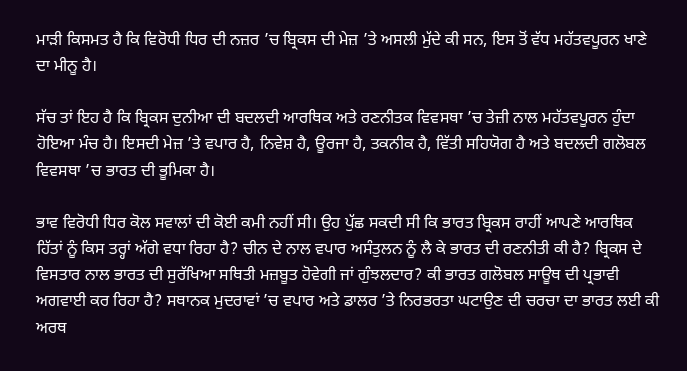ਮਾੜੀ ਕਿਸਮਤ ਹੈ ਕਿ ਵਿਰੋਧੀ ਧਿਰ ਦੀ ਨਜ਼ਰ ’ਚ ਬ੍ਰਿਕਸ ਦੀ ਮੇਜ਼ ’ਤੇ ਅਸਲੀ ਮੁੱਦੇ ਕੀ ਸਨ, ਇਸ ਤੋਂ ਵੱਧ ਮਹੱਤਵਪੂਰਨ ਖਾਣੇ ਦਾ ਮੀਨੂ ਹੈ।

ਸੱਚ ਤਾਂ ਇਹ ਹੈ ਕਿ ਬ੍ਰਿਕਸ ਦੁਨੀਆ ਦੀ ਬਦਲਦੀ ਆਰਥਿਕ ਅਤੇ ਰਣਨੀਤਕ ਵਿਵਸਥਾ ’ਚ ਤੇਜ਼ੀ ਨਾਲ ਮਹੱਤਵਪੂਰਨ ਹੁੰਦਾ ਹੋਇਆ ਮੰਚ ਹੈ। ਇਸਦੀ ਮੇਜ਼ ’ਤੇ ਵਪਾਰ ਹੈ, ਨਿਵੇਸ਼ ਹੈ, ਊਰਜਾ ਹੈ, ਤਕਨੀਕ ਹੈ, ਵਿੱਤੀ ਸਹਿਯੋਗ ਹੈ ਅਤੇ ਬਦਲਦੀ ਗਲੋਬਲ ਵਿਵਸਥਾ ’ਚ ਭਾਰਤ ਦੀ ਭੂਮਿਕਾ ਹੈ।

ਭਾਵ ਵਿਰੋਧੀ ਧਿਰ ਕੋਲ ਸਵਾਲਾਂ ਦੀ ਕੋਈ ਕਮੀ ਨਹੀਂ ਸੀ। ਉਹ ਪੁੱਛ ਸਕਦੀ ਸੀ ਕਿ ਭਾਰਤ ਬ੍ਰਿਕਸ ਰਾਹੀਂ ਆਪਣੇ ਆਰਥਿਕ ਹਿੱਤਾਂ ਨੂੰ ਕਿਸ ਤਰ੍ਹਾਂ ਅੱਗੇ ਵਧਾ ਰਿਹਾ ਹੈ? ਚੀਨ ਦੇ ਨਾਲ ਵਪਾਰ ਅਸੰਤੁਲਨ ਨੂੰ ਲੈ ਕੇ ਭਾਰਤ ਦੀ ਰਣਨੀਤੀ ਕੀ ਹੈ? ਬ੍ਰਿਕਸ ਦੇ ਵਿਸਤਾਰ ਨਾਲ ਭਾਰਤ ਦੀ ਸੁਰੱਖਿਆ ਸਥਿਤੀ ਮਜ਼ਬੂਤ ਹੋਵੇਗੀ ਜਾਂ ਗੁੰਝਲਦਾਰ? ਕੀ ਭਾਰਤ ਗਲੋਬਲ ਸਾਊਥ ਦੀ ਪ੍ਰਭਾਵੀ ਅਗਵਾਈ ਕਰ ਰਿਹਾ ਹੈ? ਸਥਾਨਕ ਮੁਦਰਾਵਾਂ ’ਚ ਵਪਾਰ ਅਤੇ ਡਾਲਰ ’ਤੇ ਨਿਰਭਰਤਾ ਘਟਾਉਣ ਦੀ ਚਰਚਾ ਦਾ ਭਾਰਤ ਲਈ ਕੀ ਅਰਥ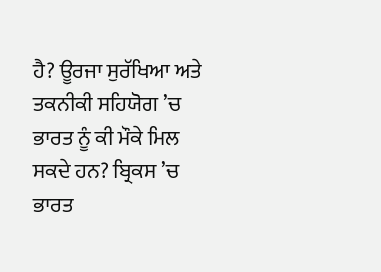ਹੈ? ਊਰਜਾ ਸੁਰੱਖਿਆ ਅਤੇ ਤਕਨੀਕੀ ਸਹਿਯੋਗ ’ਚ ਭਾਰਤ ਨੂੰ ਕੀ ਮੌਕੇ ਮਿਲ ਸਕਦੇ ਹਨ? ਬ੍ਰਿਕਸ ’ਚ ਭਾਰਤ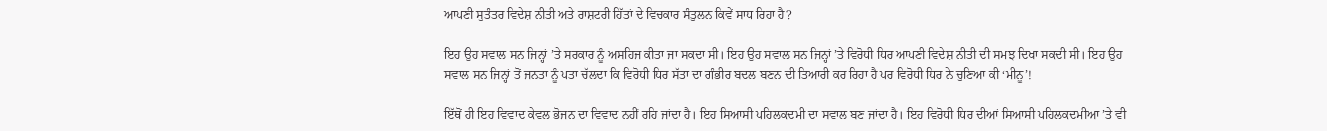ਆਪਣੀ ਸੁਤੰਤਰ ਵਿਦੇਸ਼ ਨੀਤੀ ਅਤੇ ਰਾਸ਼ਟਰੀ ਹਿੱਤਾਂ ਦੇ ਵਿਚਕਾਰ ਸੰਤੁਲਨ ਕਿਵੇਂ ਸਾਧ ਰਿਹਾ ਹੈ?

ਇਹ ਉਹ ਸਵਾਲ ਸਨ ਜਿਨ੍ਹਾਂ ’ਤੇ ਸਰਕਾਰ ਨੂੰ ਅਸਹਿਜ ਕੀਤਾ ਜਾ ਸਕਦਾ ਸੀ। ਇਹ ਉਹ ਸਵਾਲ ਸਨ ਜਿਨ੍ਹਾਂ ’ਤੇ ਵਿਰੋਧੀ ਧਿਰ ਆਪਣੀ ਵਿਦੇਸ਼ ਨੀਤੀ ਦੀ ਸਮਝ ਦਿਖਾ ਸਕਦੀ ਸੀ। ਇਹ ਉਹ ਸਵਾਲ ਸਨ ਜਿਨ੍ਹਾਂ ਤੋਂ ਜਨਤਾ ਨੂੰ ਪਤਾ ਚੱਲਦਾ ਕਿ ਵਿਰੋਧੀ ਧਿਰ ਸੱਤਾ ਦਾ ਗੰਭੀਰ ਬਦਲ ਬਣਨ ਦੀ ਤਿਆਰੀ ਕਰ ਰਿਹਾ ਹੈ ਪਰ ਵਿਰੋਧੀ ਧਿਰ ਨੇ ਚੁਣਿਆ ਕੀ ‘ਮੀਨੂ’!

ਇੱਥੋਂ ਹੀ ਇਹ ਵਿਵਾਦ ਕੇਵਲ ਭੋਜਨ ਦਾ ਵਿਵਾਦ ਨਹੀਂ ਰਹਿ ਜਾਂਦਾ ਹੈ। ਇਹ ਸਿਆਸੀ ਪਹਿਲਕਦਮੀ ਦਾ ਸਵਾਲ ਬਣ ਜਾਂਦਾ ਹੈ। ਇਹ ਵਿਰੋਧੀ ਧਿਰ ਦੀਆਂ ਸਿਆਸੀ ਪਹਿਲਕਦਮੀਆ ’ਤੇ ਵੀ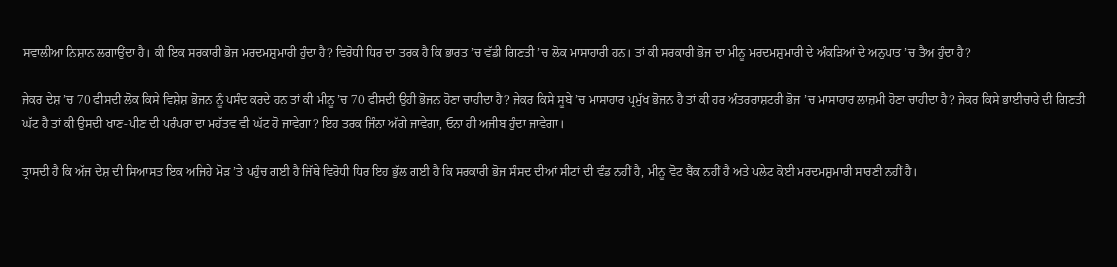ਸਵਾਲੀਆ ਨਿਸ਼ਾਨ ਲਗਾਉਂਦਾ ਹੈ। ਕੀ ਇਕ ਸਰਕਾਰੀ ਭੋਜ ਮਰਦਮਸ਼ੁਮਾਰੀ ਹੁੰਦਾ ਹੈ? ਵਿਰੋਧੀ ਧਿਰ ਦਾ ਤਰਕ ਹੈ ਕਿ ਭਾਰਤ ’ਚ ਵੱਡੀ ਗਿਣਤੀ ’ਚ ਲੋਕ ਮਾਸਾਹਾਰੀ ਹਨ। ਤਾਂ ਕੀ ਸਰਕਾਰੀ ਭੋਜ ਦਾ ਮੀਨੂ ਮਰਦਮਸ਼ੁਮਾਰੀ ਦੇ ਅੰਕੜਿਆਂ ਦੇ ਅਨੁਪਾਤ ’ਚ ਤੈਅ ਹੁੰਦਾ ਹੈ?

ਜੇਕਰ ਦੇਸ਼ ’ਚ 70 ਫੀਸਦੀ ਲੋਕ ਕਿਸੇ ਵਿਸ਼ੇਸ਼ ਭੋਜਨ ਨੂੰ ਪਸੰਦ ਕਰਦੇ ਹਨ ਤਾਂ ਕੀ ਮੀਨੂ ’ਚ 70 ਫੀਸਦੀ ਉਹੀ ਭੋਜਨ ਹੋਣਾ ਚਾਹੀਦਾ ਹੈ? ਜੇਕਰ ਕਿਸੇ ਸੂਬੇ ’ਚ ਮਾਸਾਹਾਰ ਪ੍ਰਮੁੱਖ ਭੋਜਨ ਹੈ ਤਾਂ ਕੀ ਹਰ ਅੰਤਰਰਾਸ਼ਟਰੀ ਭੋਜ ’ਚ ਮਾਸਾਹਾਰ ਲਾਜ਼ਮੀ ਹੋਣਾ ਚਾਹੀਦਾ ਹੈ? ਜੇਕਰ ਕਿਸੇ ਭਾਈਚਾਰੇ ਦੀ ਗਿਣਤੀ ਘੱਟ ਹੈ ਤਾਂ ਕੀ ਉਸਦੀ ਖਾਣ-ਪੀਣ ਦੀ ਪਰੰਪਰਾ ਦਾ ਮਹੱਤਵ ਵੀ ਘੱਟ ਹੋ ਜਾਵੇਗਾ? ਇਹ ਤਰਕ ਜਿੰਨਾ ਅੱਗੇ ਜਾਵੇਗਾ, ਓਨਾ ਹੀ ਅਜੀਬ ਹੁੰਦਾ ਜਾਵੇਗਾ।

ਤ੍ਰਾਸਦੀ ਹੈ ਕਿ ਅੱਜ ਦੇਸ਼ ਦੀ ਸਿਆਸਤ ਇਕ ਅਜਿਹੇ ਮੋੜ ’ਤੇ ਪਹੁੰਚ ਗਈ ਹੈ ਜਿੱਥੇ ਵਿਰੋਧੀ ਧਿਰ ਇਹ ਭੁੱਲ ਗਈ ਹੈ ਕਿ ਸਰਕਾਰੀ ਭੋਜ ਸੰਸਦ ਦੀਆਂ ਸੀਟਾਂ ਦੀ ਵੰਡ ਨਹੀਂ ਹੈ, ਮੀਨੂ ਵੋਟ ਬੈਂਕ ਨਹੀਂ ਹੈ ਅਤੇ ਪਲੇਟ ਕੋਈ ਮਰਦਮਸ਼ੁਮਾਰੀ ਸਾਰਣੀ ਨਹੀਂ ਹੈ।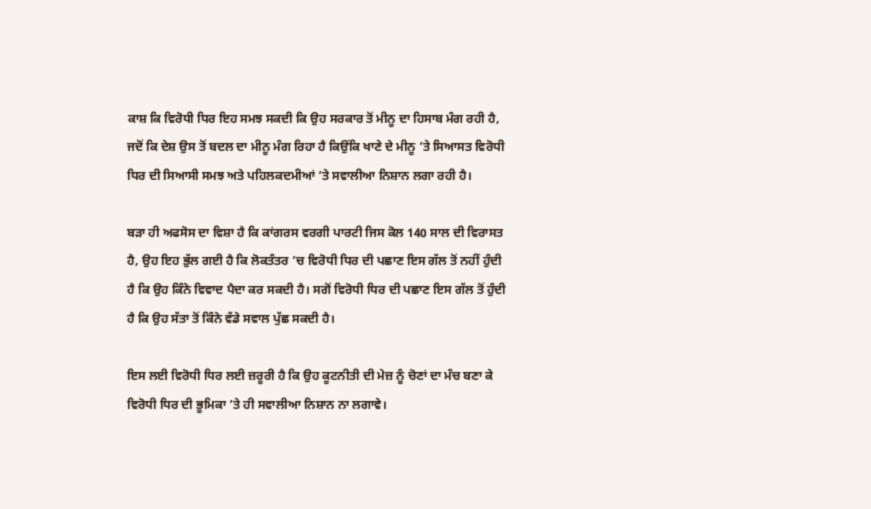ਕਾਸ਼ ਕਿ ਵਿਰੋਧੀ ਧਿਰ ਇਹ ਸਮਝ ਸਕਦੀ ਕਿ ਉਹ ਸਰਕਾਰ ਤੋਂ ਮੀਨੂ ਦਾ ਹਿਸਾਬ ਮੰਗ ਰਹੀ ਹੈ, ਜਦੋਂ ਕਿ ਦੇਸ਼ ਉਸ ਤੋਂ ਬਦਲ ਦਾ ਮੀਨੂ ਮੰਗ ਰਿਹਾ ਹੈ ਕਿਉਂਕਿ ਖਾਣੇ ਦੇ ਮੀਨੂ ’ਤੇ ਸਿਆਸਤ ਵਿਰੋਧੀ ਧਿਰ ਦੀ ਸਿਆਸੀ ਸਮਝ ਅਤੇ ਪਹਿਲਕਦਮੀਆਂ ’ਤੇ ਸਵਾਲੀਆ ਨਿਸ਼ਾਨ ਲਗਾ ਰਹੀ ਹੈ।

ਬੜਾ ਹੀ ਅਫਸੋਸ ਦਾ ਵਿਸ਼ਾ ਹੈ ਕਿ ਕਾਂਗਰਸ ਵਰਗੀ ਪਾਰਟੀ ਜਿਸ ਕੋਲ 140 ਸਾਲ ਦੀ ਵਿਰਾਸਤ ਹੈ, ਉਹ ਇਹ ਭੁੱਲ ਗਈ ਹੈ ਕਿ ਲੋਕਤੰਤਰ ’ਚ ਵਿਰੋਧੀ ਧਿਰ ਦੀ ਪਛਾਣ ਇਸ ਗੱਲ ਤੋਂ ਨਹੀਂ ਹੁੰਦੀ ਹੈ ਕਿ ਉਹ ਕਿੰਨੇ ਵਿਵਾਦ ਪੈਦਾ ਕਰ ਸਕਦੀ ਹੈ। ਸਗੋਂ ਵਿਰੋਧੀ ਧਿਰ ਦੀ ਪਛਾਣ ਇਸ ਗੱਲ ਤੋਂ ਹੁੰਦੀ ਹੈ ਕਿ ਉਹ ਸੱਤਾ ਤੋਂ ਕਿੰਨੇ ਵੱਡੇ ਸਵਾਲ ਪੁੱਛ ਸਕਦੀ ਹੈ।

ਇਸ ਲਈ ਵਿਰੋਧੀ ਧਿਰ ਲਈ ਜ਼ਰੂਰੀ ਹੈ ਕਿ ਉਹ ਕੂਟਨੀਤੀ ਦੀ ਮੇਜ਼ ਨੂੰ ਚੋਣਾਂ ਦਾ ਮੰਚ ਬਣਾ ਕੇ ਵਿਰੋਧੀ ਧਿਰ ਦੀ ਭੂਮਿਕਾ ’ਤੇ ਹੀ ਸਵਾਲੀਆ ਨਿਸ਼ਾਨ ਨਾ ਲਗਾਵੇ।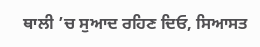ਥਾਲੀ ’ਚ ਸੁਆਦ ਰਹਿਣ ਦਿਓ, ਸਿਆਸਤ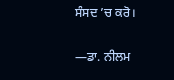ਸੰਸਦ ’ਚ ਕਰੋ।

—ਡਾ. ਨੀਲਮ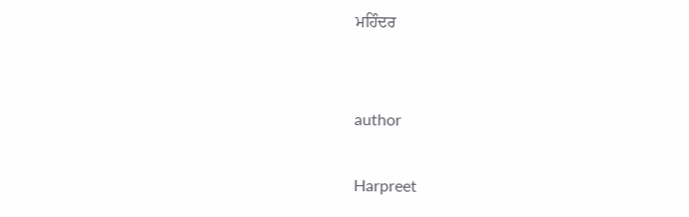ਮਹਿੰਦਰ


author

Harpreet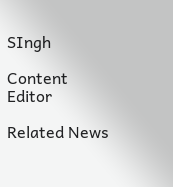SIngh

Content Editor

Related News